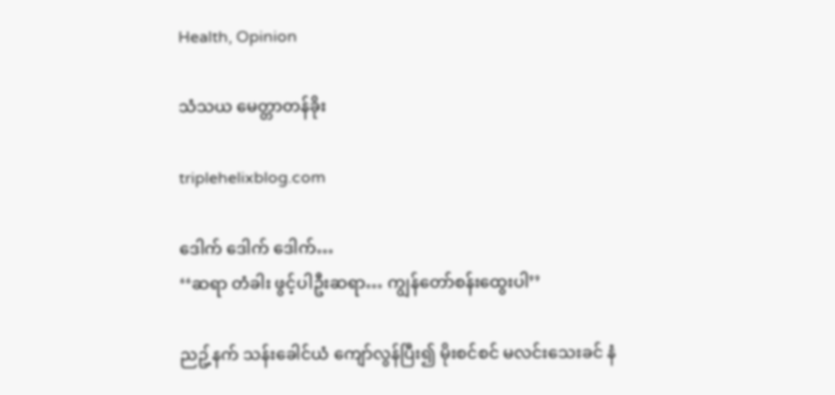Health, Opinion

သံသယ မေတ္တာတန်ခိုး

triplehelixblog.com

ဒေါက် ဒေါက် ဒေါက်…
‘‘ဆရာ တံခါး ဖွင့်ပါဦးဆရာ… ကျွန်တော်စန်းထွေးပါ’’

ညဥ့်နက် သန်းခေါင်ယံ ကျော်လွန်ပြီး၍ မိုးစင်စင် မလင်းသေးခင် နံ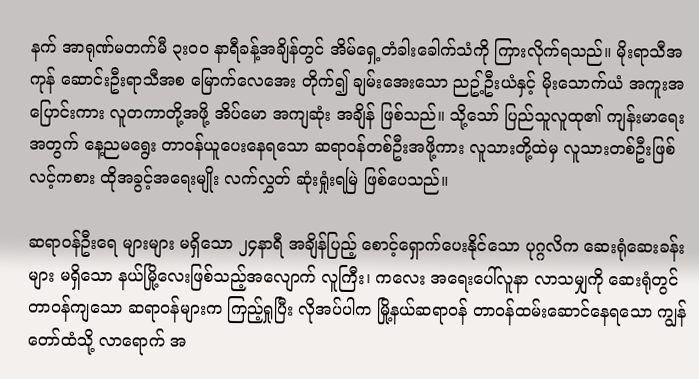နက် အာရုဏ်မတက်မီ ၃း၀၀ နာရီခန့်အချိန်တွင် အိမ်ရှေ့တံခါးခေါက်သံကို ကြားလိုက်ရသည်။ မိုးရာသီအကုန် ဆောင်းဦးရာသီအစ မြောက်လေအေး တိုက်၍ ချမ်းအေးသော ညဥ့်ဦးယံနှင့် မိုးသောက်ယံ အကူးအပြောင်းကား လူတကာတို့အဖို့ အိပ်မော အကျဆုံး အချိန် ဖြစ်သည်။ သို့သော် ပြည်သူလူထု၏ ကျန်းမာရေးအတွက် နေ့ညမရွေး တာ၀န်ယူပေးနေရသော ဆရာ၀န်တစ်ဦးအဖို့ကား လူသားတို့ထဲမှ လူသားတစ်ဦးဖြစ်လင့်ကစား ထိုအခွင့်အရေးမျိုး လက်လွှတ် ဆုံးရှုံးရမြဲ ဖြစ်ပေသည်။

ဆရာ၀န်ဦးရေ များများ မရှိသော ၂၄နာရီ အချိန်ပြည့် စောင့်ရှောက်ပေးနိုင်သော ပုဂ္ဂလိက ဆေးရုံဆေးခန်းများ မရှိသော နယ်မြို့လေးဖြစ်သည့်အလျောက် လူကြီး၊ ကလေး အရေးပေါ်လူနာ လာသမျှကို ဆေးရုံတွင် တာ၀န်ကျသော ဆရာ၀န်များက ကြည့်ရှုပြီး လိုအပ်ပါက မြို့နယ်ဆရာ၀န် တာ၀န်ထမ်းဆောင်နေရသော ကျွန်တော်ထံသို့ လာရောက် အ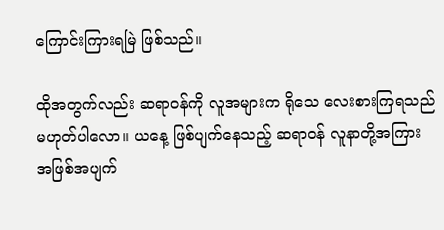ကြောင်းကြားရမြဲ ဖြစ်သည်။

ထိုအတွက်လည်း ဆရာ၀န်ကို လူအများက ရိုသေ လေးစားကြရသည် မဟုတ်ပါလော။ ယနေ့ ဖြစ်ပျက်နေသည့် ဆရာ၀န် လူနာတို့အကြား အဖြစ်အပျက်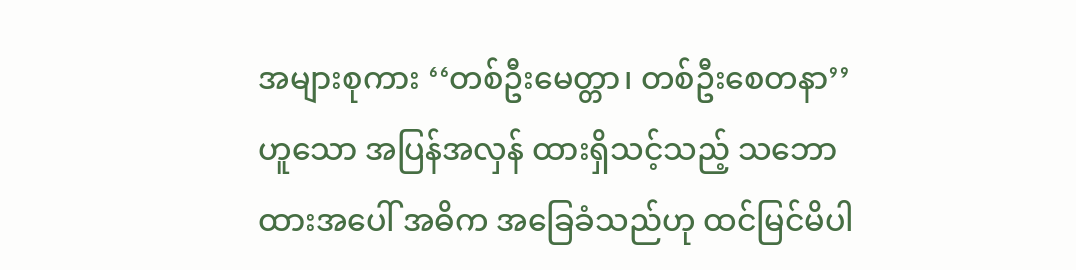အများစုကား ‘‘တစ်ဦးမေတ္တာ၊ တစ်ဦးစေတနာ’’ဟူသော အပြန်အလှန် ထားရှိသင့်သည့် သဘောထားအပေါ် အဓိက အခြေခံသည်ဟု ထင်မြင်မိပါ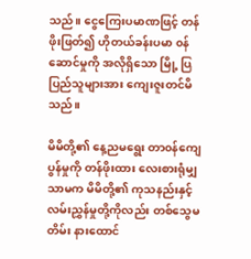သည်။ ငွေကြေးပမာဏဖြင့် တန်ဖိုးဖြတ်၍ ဟိုတယ်ခန်းပမာ ၀န်ဆောင်မှုကို အလိုရှိသော မြို့ ပြ ပြည်သူများအား ကျေးဇူးတင်မိသည်။

မိမိတို့၏ နေ့ညမရွေး တာ၀န်ကျေပွန်မှုကို တန်ဖိုးထား လေးစားရုံမျှသာမက မိမိတို့၏ ကုသနည်းနှင့် လမ်းညွှန်မှုတို့ကိုလည်း တစ်သွေမတိမ်း နားထောင်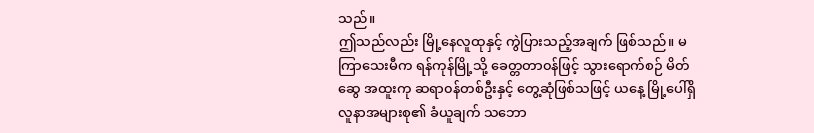သည်။
ဤသည်လည်း မြို့နေလူထုနှင့် ကွဲပြားသည့်အချက် ဖြစ်သည်။ မကြာသေးမီက ရန်ကုန်မြို့သို့ ခေတ္တတာ၀န်ဖြင့် သွားရောက်စဉ် မိတ်ဆွေ အထူးကု ဆရာ၀န်တစ်ဦးနှင့် တွေ့ဆုံဖြစ်သဖြင့် ယနေ့ မြို့ပေါ်ရှိ လူနာအများစု၏ ခံယူချက် သဘော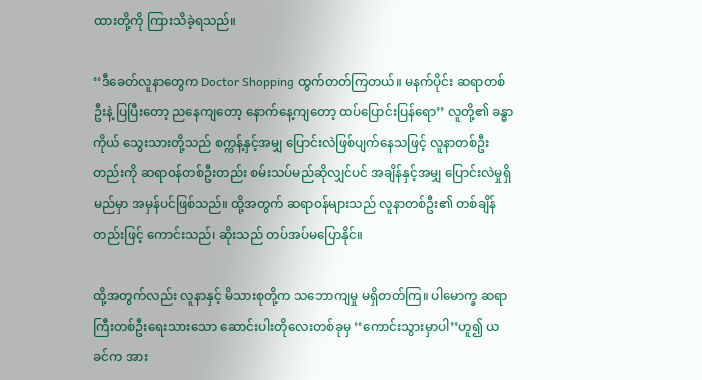ထားတို့ကို ကြားသိခဲ့ရသည်။

‘‘ဒီခေတ်လူနာတွေက Doctor Shopping ထွက်တတ်ကြတယ်။ မနက်ပိုင်း ဆရာတစ်ဦးနဲ့ ပြပြီးတော့ ညနေကျတော့ နောက်နေ့ကျတော့ ထပ်ပြောင်းပြန်ရော’’ လူတို့၏ ခန္ဓာကိုယ် သွေးသားတို့သည် စက္ကန့်နှင့်အမျှ ပြောင်းလဲဖြစ်ပျက်နေသဖြင့် လူနာတစ်ဦးတည်းကို ဆရာ၀န်တစ်ဦးတည်း စမ်းသပ်မည်ဆိုလျှင်ပင် အချိန်နှင့်အမျှ ပြောင်းလဲမှုရှိမည်မှာ အမှန်ပင်ဖြစ်သည်။ ထို့အတွက် ဆရာ၀န်များသည် လူနာတစ်ဦး၏ တစ်ချိန်တည်းဖြင့် ကောင်းသည်၊ ဆိုးသည် တပ်အပ်မပြောနိုင်။

ထို့အတွက်လည်း လူနာနှင့် မိသားစုတို့က သဘောကျမှု မရှိတတ်ကြ။ ပါမောက္ခ ဆရာကြီးတစ်ဦးရေးသားသော ဆောင်းပါးတိုလေးတစ်ခုမှ ‘‘ကောင်းသွားမှာပါ’’ဟူ၍ ယခင်က အား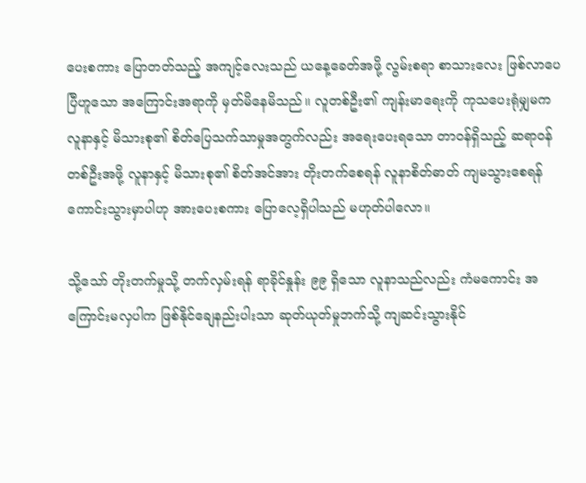ပေးစကား ပြောတတ်သည့် အကျင့်လေးသည် ယနေ့ခေတ်အဖို့ လွမ်းစရာ စာသားလေး ဖြစ်လာပေပြီဟူသော အကြောင်းအရာကို မှတ်မိနေမိသည်။ လူတစ်ဦး၏ ကျန်းမာရေးကို ကုသပေးရုံမျှမက လူနာနှင့် မိသားစု၏ စိတ်ပြေသက်သာမှုအတွက်လည်း အရေးပေးရသော တာ၀န်ရှိသည့် ဆရာ၀န်တစ်ဦးအဖို့ လူနာနှင့် မိသားစု၏ စိတ်အင်အား တိုးတက်စေရန် လူနာစိတ်ဓာတ် ကျမသွားစေရန် ကောင်းသွားမှာပါဟု အားပေးစကား ပြောလေ့ရှိပါသည် မဟုတ်ပါလော။

သို့သော် တိုးတက်မှုသို့ တက်လှမ်းရန် ရာခိုင်နှုန်း ၉၉ ရှိသော လူနာသည်လည်း ကံမကောင်း အကြောင်းမလှပါက ဖြစ်နိုင်ချေနည်းပါးသာ ဆုတ်ယုတ်မှုဘက်သို့ ကျဆင်းသွားနိုင်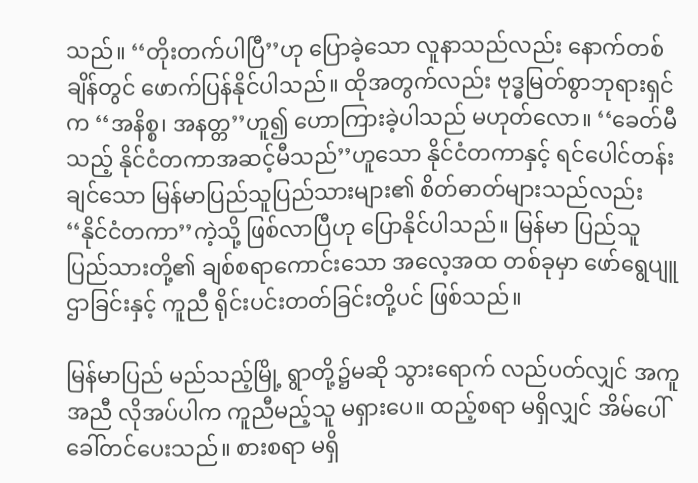သည်။ ‘‘တိုးတက်ပါပြီ’’ဟု ပြောခဲ့သော လူနာသည်လည်း နောက်တစ်ချိန်တွင် ဖောက်ပြန်နိုင်ပါသည်။ ထိုအတွက်လည်း ဗုဒ္ဓမြတ်စွာဘုရားရှင်က ‘‘အနိစ္စ၊ အနတ္တ’’ဟူ၍ ဟောကြားခဲ့ပါသည် မဟုတ်လော။ ‘‘ခေတ်မီသည့် နိုင်ငံတကာအဆင့်မီသည်’’ဟူသော နိုင်ငံတကာနှင့် ရင်ပေါင်တန်းချင်သော မြန်မာပြည်သူပြည်သားများ၏ စိတ်ဓာတ်များသည်လည်း ‘‘နိုင်ငံတကာ’’ကဲ့သို့ ဖြစ်လာပြီဟု ပြောနိုင်ပါသည်။ မြန်မာ ပြည်သူ ပြည်သားတို့၏ ချစ်စရာကောင်းသော အလေ့အထ တစ်ခုမှာ ဖော်ရွေပျူဌာခြင်းနှင့် ကူညီ ရိုင်းပင်းတတ်ခြင်းတို့ပင် ဖြစ်သည်။

မြန်မာပြည် မည်သည့်မြို့ ရွာတို့၌မဆို သွားရောက် လည်ပတ်လျှင် အကူအညီ လိုအပ်ပါက ကူညီမည့်သူ မရှားပေ။ ထည့်စရာ မရှိလျှင် အိမ်ပေါ် ခေါ်တင်ပေးသည်။ စားစရာ မရှိ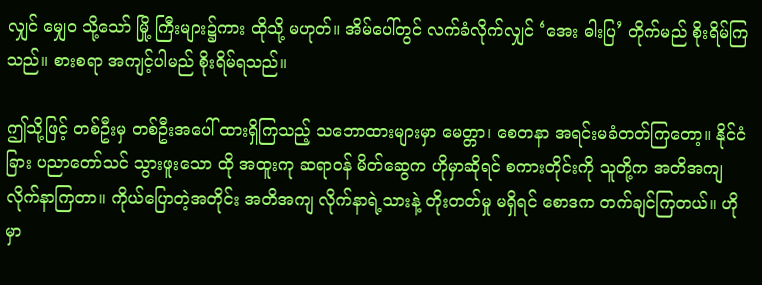လျှင် မျှေ၀ သို့သော် မြို့ ကြီးများ၌ကား ထိုသို့ မဟုတ်။ အိမ်ပေါ်တွင် လက်ခံလိုက်လျှင် ‘အေး ဓါးပြ’ တိုက်မည် စိုးရိမ်ကြသည်။ စားစရာ အကျင့်ပါမည် စိုးရိမ်ရသည်။

ဤသို့ဖြင့် တစ်ဦးမှ တစ်ဦးအပေါ် ထားရှိကြသည့် သဘောထားများမှာ မေတ္တာ၊ စေတနာ အရင်းမခံတတ်ကြတော့။ နိုင်ငံခြား ပညာတော်သင် သွားဖူးသော ထို အထူးကု ဆရာ၀န် မိတ်ဆွေက ဟိုမှာဆိုရင် စကားတိုင်းကို သူတို့က အတိအကျ လိုက်နာကြတာ။ ကိုယ်ပြောတဲ့အတိုင်း အတိအကျ လိုက်နာရဲ့သားနဲ့ တိုးတတ်မှု မရှိရင် စောဒက တက်ချင်ကြတယ်။ ဟိုမှာ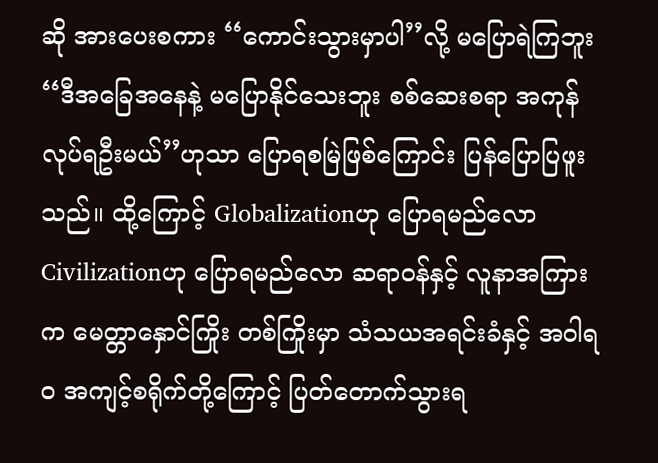ဆို အားပေးစကား ‘‘ကောင်းသွားမှာပါ’’လို့ မပြောရဲကြဘူး ‘‘ဒီအခြေအနေနဲ့ မပြောနိုင်သေးဘူး စစ်ဆေးစရာ အကုန် လုပ်ရဦးမယ်’’ဟုသာ ပြောရစမြဲဖြစ်ကြောင်း ပြန်ပြောပြဖူးသည်။ ထို့ကြောင့် Globalizationဟု ပြောရမည်လော Civilizationဟု ပြောရမည်လော ဆရာ၀န်နှင့် လူနာအကြားက မေတ္တာနှောင်ကြိုး တစ်ကြိုးမှာ သံသယအရင်းခံနှင့် အဝါရ၀ အကျင့်စရိုက်တို့ကြောင့် ပြတ်တောက်သွားရ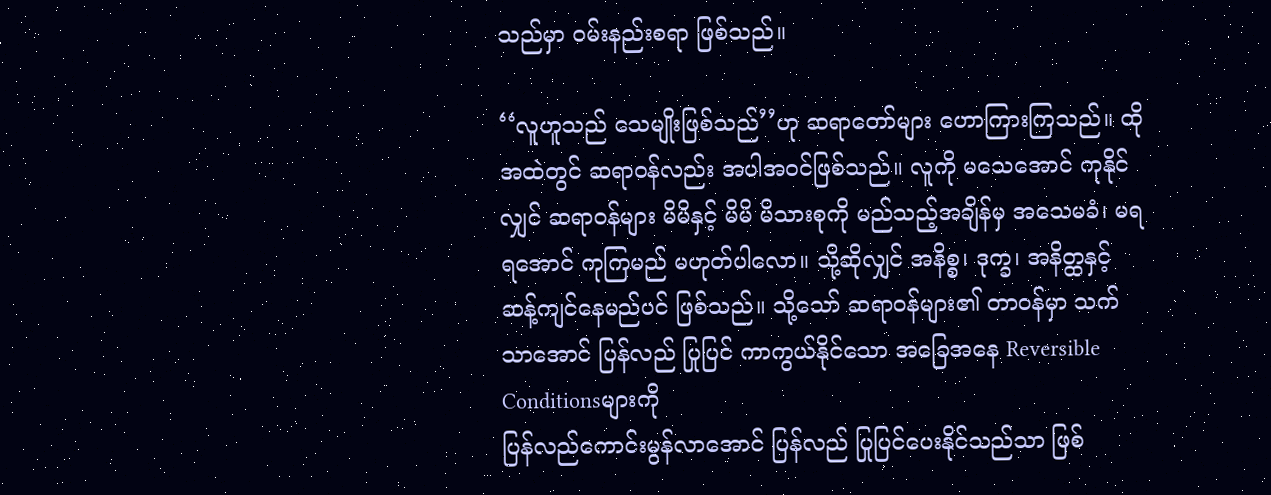သည်မှာ ၀မ်းနည်းစရာ ဖြစ်သည်။

‘‘လူဟူသည် သေမျိုးဖြစ်သည်’’ဟု ဆရာတော်များ ဟောကြားကြသည်။ ထိုအထဲတွင် ဆရာ၀န်လည်း အပါအ၀င်ဖြစ်သည်။ လူကို မသေအောင် ကုနိုင်လျှင် ဆရာ၀န်များ မိမိနှင့် မိမိ မိသားစုကို မည်သည့်အချိန်မှ အသေမခံ၊ မရ ရအောင် ကုကြမည် မဟုတ်ပါလော။ သို့ဆိုလျှင် အနိစ္စ၊ ဒုက္ခ၊ အနိတ္ထနှင့် ဆန့်ကျင်နေမည်ပင် ဖြစ်သည်။ သို့သော် ဆရာ၀န်များ၏ တာ၀န်မှာ သက်သာအောင် ပြန်လည် ပြုပြင် ကာကွယ်နိုင်သော အခြေအနေ Reversible Conditionsများကို
ပြန်လည်ကောင်းမွန်လာအောင် ပြန်လည် ပြုပြင်ပေးနိုင်သည်သာ ဖြစ်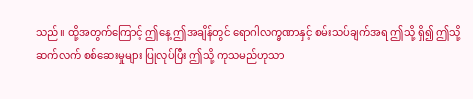သည်။ ထို့အတွက်ကြောင့် ဤနေ့ ဤအချိန်တွင် ရောဂါလက္ခဏာနှင့် စမ်းသပ်ချက်အရ ဤသို့ ရှိ၍ ဤသို့ ဆက်လက် စစ်ဆေးမှုများ ပြုလုပ်ပြီး ဤသို့ ကုသမည်ဟုသာ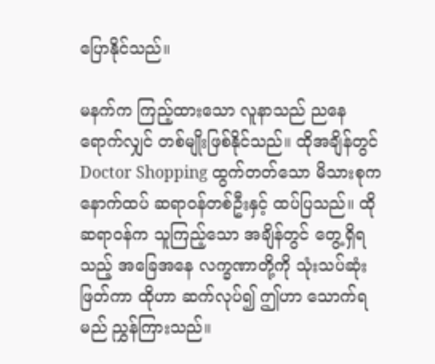ပြောနိုင်သည်။

မနက်က ကြည့်ထားသော လူနာသည် ညနေ ရောက်လျှင် တစ်မျိုးဖြစ်နိုင်သည်။ ထိုအချိန်တွင် Doctor Shopping ထွက်တတ်သော မိသားစုက နောက်ထပ် ဆရာ၀န်တစ်ဦးနှင့် ထပ်ပြသည်။ ထိုဆရာ၀န်က သူကြည့်သော အချိန်တွင် တွေ့ရှိရသည့် အခြေအနေ လက္ခဏာတို့ကို သုံးသပ်ဆုံးဖြတ်ကာ ထိုဟာ ဆက်လုပ်၍ ဤဟာ သောက်ရမည် ညွှန်ကြားသည်။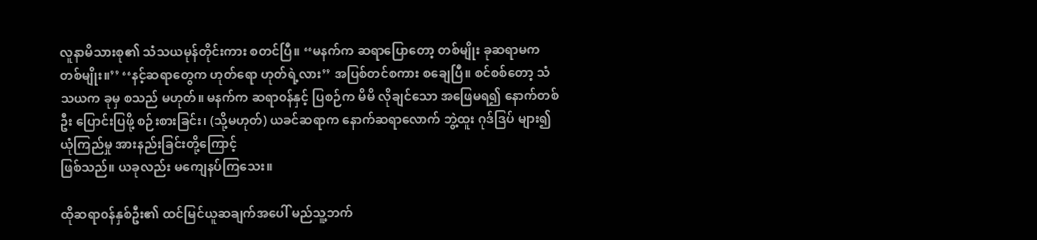လူနာမိသားစု၏ သံသယမုန်တိုင်းကား စတင်ပြီ။ ‘‘မနက်က ဆရာပြောတော့ တစ်မျိုး ခုဆရာမက တစ်မျိုး။’’ ‘‘နင့်ဆရာတွေက ဟုတ်ရော ဟုတ်ရဲ့လား’’ အပြစ်တင်စကား စချေပြီ။ စင်စစ်တော့ သံသယက ခုမှ စသည် မဟုတ်။ မနက်က ဆရာ၀န်နှင့် ပြစဉ်က မိမိ လိုချင်သော အဖြေမရ၍ နောက်တစ်ဦး ပြောင်းပြဖို့ စဉ်းစားခြင်း၊ (သို့မဟုတ်) ယခင်ဆရာက နောက်ဆရာလောက် ဘွဲ့ထူး ဂုဒ်ဒြပ် များ၍ ယုံကြည်မှု အားနည်းခြင်းတို့ကြောင့်
ဖြစ်သည်။ ယခုလည်း မကျေနပ်ကြသေး။

ထိုဆရာ၀န်နှစ်ဦး၏ ထင်မြင်ယူဆချက်အပေါ် မည်သူ့ဘက်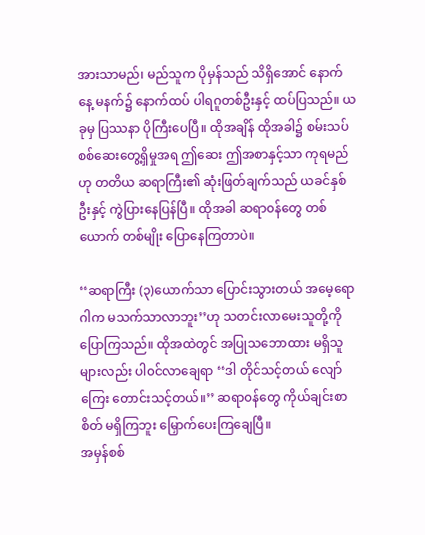အားသာမည်၊ မည်သူက ပိုမှန်သည် သိရှိအောင် နောက်နေ့ မနက်၌ နောက်ထပ် ပါရဂူတစ်ဦးနှင့် ထပ်ပြသည်။ ယခုမှ ပြဿနာ ပိုကြီးပေပြီ။ ထိုအချိန် ထိုအခါ၌ စမ်းသပ် စစ်ဆေးတွေ့ရှိမှုအရ ဤဆေး ဤအစာနှင့်သာ ကုရမည်ဟု တတိယ ဆရာကြီး၏ ဆုံးဖြတ်ချက်သည် ယခင်နှစ်ဦးနှင့် ကွဲပြားနေပြန်ပြီ။ ထိုအခါ ဆရာ၀န်တွေ တစ်ယောက် တစ်မျိုး ပြောနေကြတာပဲ။

‘‘ဆရာကြီး (၃)ယောက်သာ ပြောင်းသွားတယ် အမေ့ရောဂါက မသက်သာလာဘူး’’ဟု သတင်းလာမေးသူတို့ကို ပြောကြသည်။ ထိုအထဲတွင် အပြုသဘောထား မရှိသူများလည်း ပါ၀င်လာချေရာ ‘‘ဒါ တိုင်သင့်တယ် လျော်ကြေး တောင်းသင့်တယ်။’’ ဆရာ၀န်တွေ ကိုယ်ချင်းစာစိတ် မရှိကြဘူး မြှောက်ပေးကြချေပြီ။
အမှန်စစ်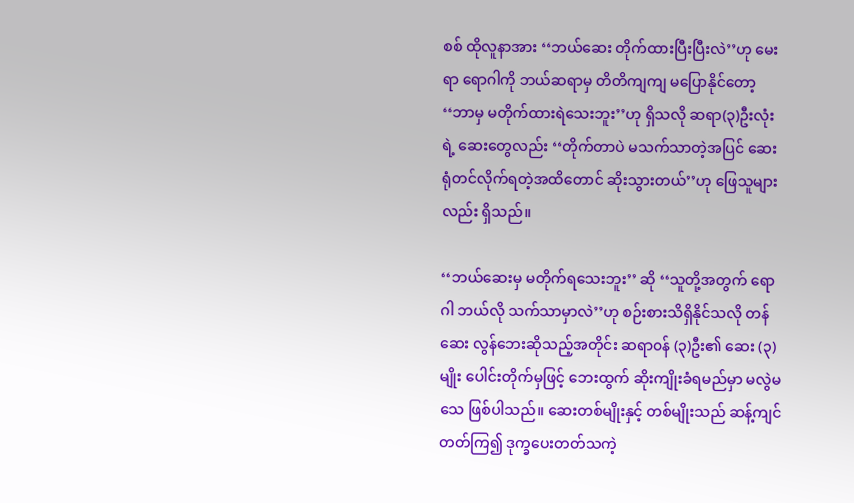စစ် ထိုလူနာအား ‘‘ဘယ်ဆေး တိုက်ထားပြီးပြီးလဲ’’ဟု မေးရာ ရောဂါကို ဘယ်ဆရာမှ တိတိကျကျ မပြောနိုင်တော့ ‘‘ဘာမှ မတိုက်ထားရဲသေးဘူး’’ဟု ရှိသလို ဆရာ(၃)ဦးလုံးရဲ့ ဆေးတွေလည်း ‘‘တိုက်တာပဲ မသက်သာတဲ့အပြင် ဆေးရုံတင်လိုက်ရတဲ့အထိတောင် ဆိုးသွားတယ်’’ဟု ဖြေသူများလည်း ရှိသည်။

‘‘ဘယ်ဆေးမှ မတိုက်ရသေးဘူး’’ ဆို ‘‘သူတို့အတွက် ရောဂါ ဘယ်လို သက်သာမှာလဲ’’ဟု စဉ်းစားသိရှိနိုင်သလို တန်ဆေး လွန်ဘေးဆိုသည့်အတိုင်း ဆရာ၀န် (၃)ဦး၏ ဆေး (၃)မျိုး ပေါင်းတိုက်မှဖြင့် ဘေးထွက် ဆိုးကျိုးခံရမည်မှာ မလွဲမသေ ဖြစ်ပါသည်။ ဆေးတစ်မျိုးနှင့် တစ်မျိုးသည် ဆန့်ကျင်တတ်ကြ၍ ဒုက္ခပေးတတ်သကဲ့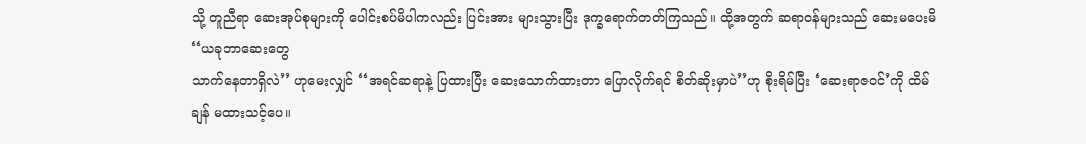သို့ တူညီရာ ဆေးအုပ်စုများကို ပေါင်းစပ်မိပါကလည်း ပြင်းအား များသွားပြီး ဒုက္ခရောက်တတ်ကြသည်။ ထို့အတွက် ဆရာ၀န်များသည် ဆေးမပေးမိ ‘‘ယခုဘာဆေးတွေ
သာက်နေတာရှိလဲ’’ ဟုမေးလျှင် ‘‘အရင်ဆရာနဲ့ ပြထားပြီး ဆေးသောက်ထားတာ ပြောလိုက်ရင် စိတ်ဆိုးမှာပဲ’’ဟု စိုးရိမ်ပြီး ‘ဆေးရာဇ၀င်’ကို ထိမ်ချန် မထားသင့်ပေ။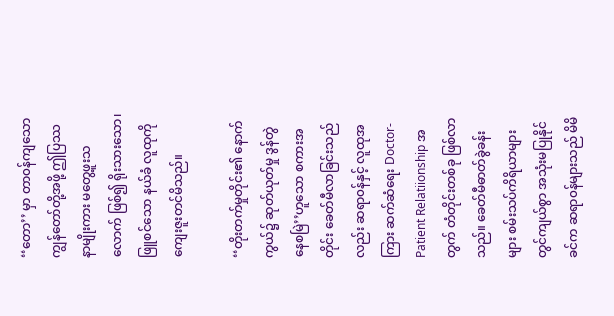‘‘တော’’ မှာ တာ၀န်ကျသော ကျွန်တော်တို့အဖို့ ဤပြဿနာမျိုးကား မတွေ့ဖူးသလောက် ဖြစ်၍ ရိုးသားသော၊ ဖြူစင်သော နယ်ခံ လူထုကို
ကျေးဇူးတင်မိသည်။

‘‘တိုးတက်မှုတိုင်း၏ နောက်ကွယ်၌ ဆုတ်ယုတ်မှု ဒွန်တွဲနေစမြဲ’’ဟူသော စကားအတိုင်း ခေတ်မီလာခြင်းသည်လည်း ဆရာ၀န်နှင့် လူထုအကြား ဆက်ဆံရေး Doctor-Patient Relatiionship အတွက် တံတိုင်းတစ်ခု ဖြစ်လာသည်။ ခေတ်မီဓာတ်ခွဲခန်းများ စမ်းသပ်ကိရိယာများ တွင်ကျယ်စွာ အသုံးမပြုနိုင်ခင်က ဆရာ၀န်များသည် မိမိ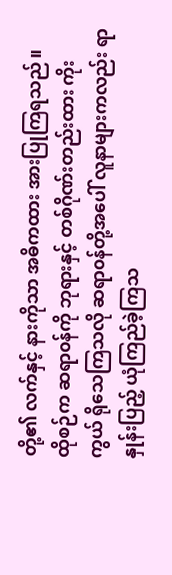တို့၏ လက်နှင့် နားကိုသာ အဓိကထား အားပြုကြရသည်။ ထိုစဉ်က ဆရာ၀န်ကို ဘုရားနှင့် တစ်ဂိုဏ်းတည်းထား ကိုးကွယ် ရိုသေကြသလို ဆရာ၀န်တို့အပေါ် လူနာများကလည်း ရာနှုန်းပြည့် ယုံကြည်ခဲ့ကြသ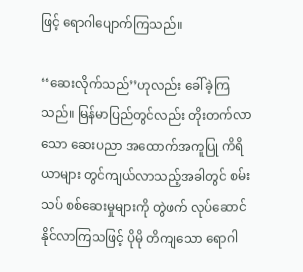ဖြင့် ရောဂါပျောက်ကြသည်။

‘‘ဆေးလိုက်သည်’’ဟုလည်း ခေါ်ခဲ့ကြသည်။ မြန်မာပြည်တွင်လည်း တိုးတက်လာသော ဆေးပညာ အထောက်အကူပြု ကိရိယာများ တွင်ကျယ်လာသည့်အခါတွင် စမ်းသပ် စစ်ဆေးမှုများကို တွဲဖက် လုပ်ဆောင်နိုင်လာကြသဖြင့် ပိုမို တိကျသော ရောဂါ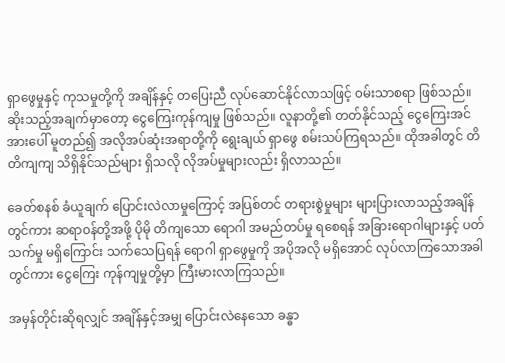ရှာဖွေမှုနှင့် ကုသမှုတို့ကို အချိန်နှင့် တပြေးညီ လုပ်ဆောင်နိုင်လာသဖြင့် ၀မ်းသာစရာ ဖြစ်သည်။ ဆိုးသည့်အချက်မှာတော့ ငွေကြေးကုန်ကျမှု ဖြစ်သည်။ လူနာတို့၏ တတ်နိုင်သည့် ငွေကြေးအင်အားပေါ် မူတည်၍ အလိုအပ်ဆုံးအရာတို့ကို ရွေးချယ် ရှာဖွေ စမ်းသပ်ကြရသည်။ ထိုအခါတွင် တိတိကျကျ သိရှိနိုင်သည်များ ရှိသလို လိုအပ်မှုများလည်း ရှိလာသည်။

ခေတ်စနစ် ခံယူချက် ပြောင်းလဲလာမှုကြောင့် အပြစ်တင် တရားစွဲမှုများ များပြားလာသည့်အချိန်တွင်ကား ဆရာ၀န်တို့အဖို့ ပိုမို တိကျသော ရောဂါ အမည်တပ်မှု ရစေရန် အခြားရောဂါများနှင့် ပတ်သက်မှု မရှိကြောင်း သက်သေပြရန် ရောဂါ ရှာဖွေမှုကို အပိုအလို မရှိအောင် လုပ်လာကြသောအခါတွင်ကား ငွေကြေး ကုန်ကျမှုတို့မှာ ကြီးမားလာကြသည်။

အမှန်တိုင်းဆိုရလျှင် အချိန်နှင့်အမျှ ပြောင်းလဲနေသော ခန္ဓာ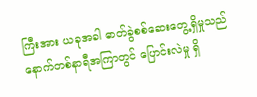ကြီးအား ယခုအခါ ဓာတ်ခွဲစစ်ဆေးတွေ့ရှိမှုသည် နောက်တစ်နာရီအကြာတွင် ပြောင်းလဲမှု ရှိ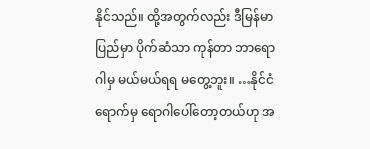နိုင်သည်။ ထို့အတွက်လည်း ဒီမြန်မာပြည်မှာ ပိုက်ဆံသာ ကုန်တာ ဘာရောဂါမှ မယ်မယ်ရရ မတွေ့ဘူး။ …နိုင်ငံရောက်မှ ရောဂါပေါ်တော့တယ်ဟု အ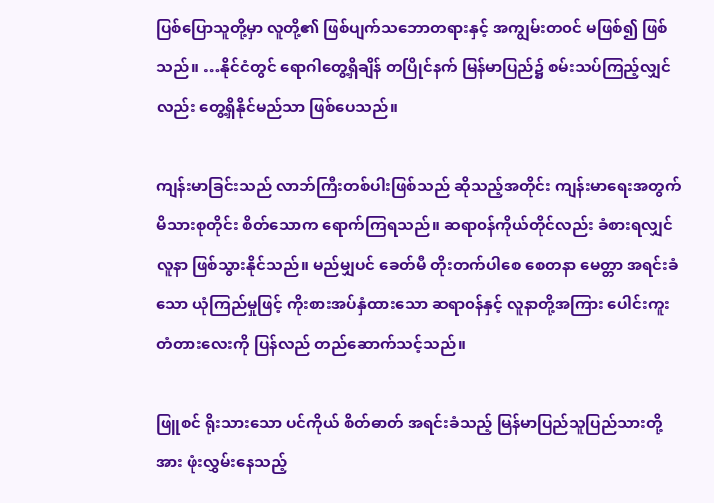ပြစ်ပြောသူတို့မှာ လူတို့၏ ဖြစ်ပျက်သဘောတရားနှင့် အကျွမ်းတ၀င် မဖြစ်၍ ဖြစ်သည်။ …နိုင်ငံတွင် ရောဂါတွေ့ရှိချိန် တပြိုင်နက် မြန်မာပြည်၌ စမ်းသပ်ကြည့်လျှင်လည်း တွေ့ရှိနိုင်မည်သာ ဖြစ်ပေသည်။

ကျန်းမာခြင်းသည် လာဘ်ကြီးတစ်ပါးဖြစ်သည် ဆိုသည့်အတိုင်း ကျန်းမာရေးအတွက် မိသားစုတိုင်း စိတ်သောက ရောက်ကြရသည်။ ဆရာ၀န်ကိုယ်တိုင်လည်း ခံစားရလျှင် လူနာ ဖြစ်သွားနိုင်သည်။ မည်မျှပင် ခေတ်မီ တိုးတက်ပါစေ စေတနာ မေတ္တာ အရင်းခံသော ယုံကြည်မှုဖြင့် ကိုးစားအပ်နှံထားသော ဆရာ၀န်နှင့် လူနာတို့အကြား ပေါင်းကူးတံတားလေးကို ပြန်လည် တည်ဆောက်သင့်သည်။

ဖြူစင် ရိုးသားသော ပင်ကိုယ် စိတ်ဓာတ် အရင်းခံသည့် မြန်မာပြည်သူပြည်သားတို့အား ဖုံးလွှမ်းနေသည့်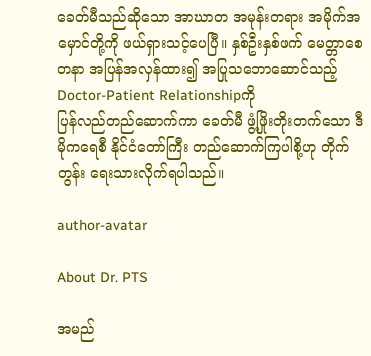ခေတ်မီသည်ဆိုသော အာဃာတ အမုန်းတရား အမိုက်အမှောင်တို့ကို ဖယ်ရှားသင့်ပေပြီ။ နှစ်ဦးနှစ်ဖက် မေတ္တာစေတနာ အပြန်အလှန်ထား၍ အပြုသဘောဆောင်သည့် Doctor-Patient Relationshipကို
ပြန်လည်တည်ဆောက်ကာ ခေတ်မီ ဖွံ့ဖြိုးတိုးတက်သော ဒီမိုကရေစီ နိုင်ငံတော်ကြီး တည်ဆောက်ကြပါစို့ဟု တိုက်တွန်း ရေးသားလိုက်ရပါသည်။

author-avatar

About Dr. PTS

အမည်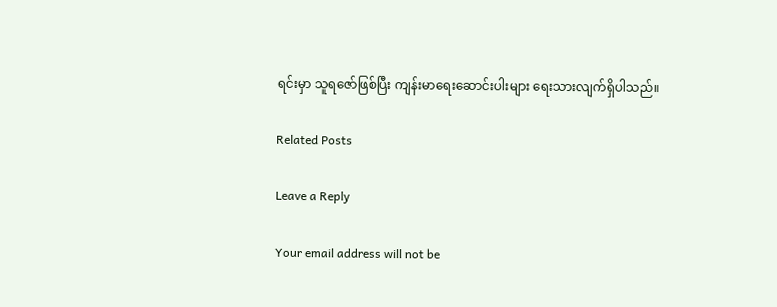ရင်းမှာ သူရဇော်ဖြစ်ပြီး ကျန်းမာရေးဆောင်းပါးများ ရေးသားလျက်ရှိပါသည်။

Related Posts

Leave a Reply

Your email address will not be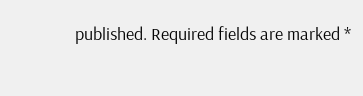published. Required fields are marked *